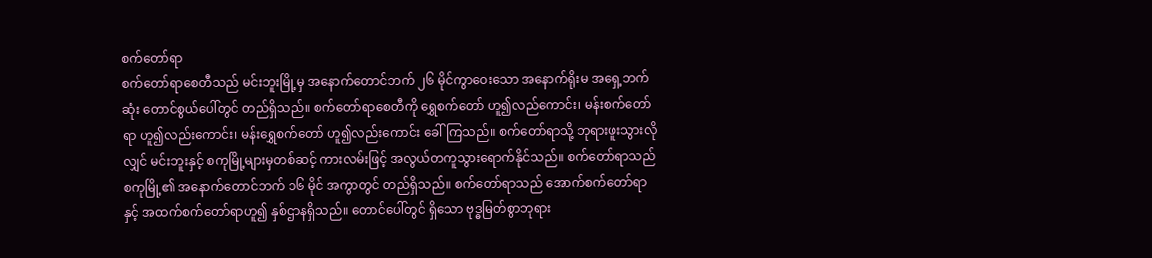စက်တော်ရာ
စက်တော်ရာစေတီသည် မင်းဘူးမြို့မှ အနောက်တောင်ဘက် ၂၆ မိုင်ကွာဝေးသော အနောက်ရိုးမ အရှေ့ဘက်ဆုံး တောင်စွယ်ပေါ်တွင် တည်ရှိသည်။ စက်တော်ရာစေတီကို ရွှေစက်တော် ဟူ၍လည်ကောင်း၊ မန်းစက်တော်ရာ ဟူ၍လည်းကောင်း၊ မန်းရွှေစက်တော် ဟူ၍လည်းကောင်း ခေါ်ကြသည်။ စက်တော်ရာသို့ ဘုရားဖူးသွားလိုလျှင် မင်းဘူးနှင့် စကုမြို့များမှတစ်ဆင့် ကားလမ်းဖြင့် အလွယ်တကူသွားရောက်နိုင်သည်။ စက်တော်ရာသည် စကုမြို့၏ အနောက်တောင်ဘက် ၁၆ မိုင် အကွာတွင် တည်ရှိသည်။ စက်တော်ရာသည် အောက်စက်တော်ရာနှင့် အထက်စက်တော်ရာဟူ၍ နှစ်ဌာနရှိသည်။ တောင်ပေါ်တွင် ရှိသော ဗုဒ္ဓမြတ်စွာဘုရား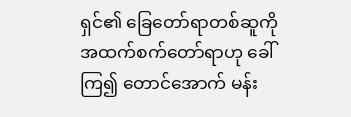ရှင်၏ ခြေတော်ရာတစ်ဆူကို အထက်စက်တော်ရာဟု ခေါ်ကြ၍ တောင်အောက် မန်း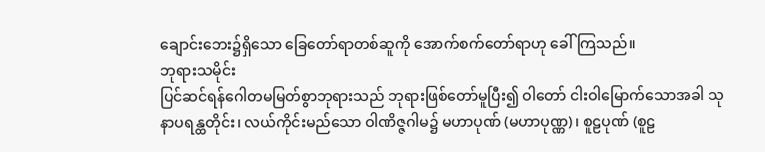ချောင်းဘေး၌ရှိသော ခြေတော်ရာတစ်ဆူကို အောက်စက်တော်ရာဟု ခေါ်ကြသည်။
ဘုရားသမိုင်း
ပြင်ဆင်ရန်ဂေါတမမြတ်စွာဘုရားသည် ဘုရားဖြစ်တော်မူပြီး၍ ဝါတော် ငါးဝါမြောက်သောအခါ သုနာပရန္ထတိုင်း၊ လယ်ကိုင်းမည်သော ဝါဏိဇ္ဇဂါမ၌ မဟာပုဏ် (မဟာပုဏ္ဏ)၊ စူဠပုဏ် (စူဠ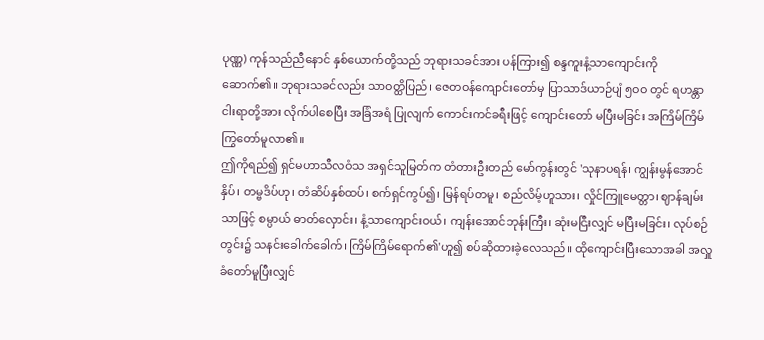ပုဏ္ဏ) ကုန်သည်ညီနောင် နှစ်ယောက်တို့သည် ဘုရားသခင်အား ပန်ကြား၍ စန္ဒကူးနံ့သာကျောင်းကို ဆောက်၏။ ဘုရားသခင်လည်း သာဝတ္ထိပြည်၊ ဇေတဝန်ကျောင်းတော်မှ ပြာသာဒ်ယာဉ်ပျံ ၅ဝဝ တွင် ရဟန္တာငါးရာတို့အား လိုက်ပါစေပြီး အခြံအရံ ပြုလျက် ကောင်းကင်ခရီးဖြင့် ကျောင်းတော် မပြီးမခြင်း အကြိမ်ကြိမ် ကြွတော်မူလာ၏။
ဤကိုရည်၍ ရှင်မဟာသီလဝံသ အရှင်သူမြတ်က တံတားဦးတည် မော်ကွန်းတွင် 'သုနာပရန်၊ ကျွန်းမွန်အောင်နှိပ်၊ တမ္ဗဒိပ်ဟု၊ တံဆိပ်နှစ်ထပ်၊ စက်ရှင်ကွပ်၍၊ မြန်ရပ်တမူ၊ စည်လိမ့်ဟူသား၊ လှိုင်ကြူမေတ္တာ၊ ဈာန်ချမ်းသာဖြင့် စမ္ပာယ် ဓာတ်လှောင်း၊ နံ့သာကျောင်းဝယ်၊ ကျန်းအောင်ဘုန်းကြီး၊ ဆုံးမငြီးလျှင် မပြီးမခြင်း၊ လုပ်စဉ်တွင်း၌ သနင်းခေါက်ခေါက်၊ ကြိမ်ကြိမ်ရောက်၏'ဟူ၍ စပ်ဆိုထားခဲ့လေသည်။ ထိုကျောင်းပြီးသောအခါ အလှူခံတော်မူပြီးလျှင်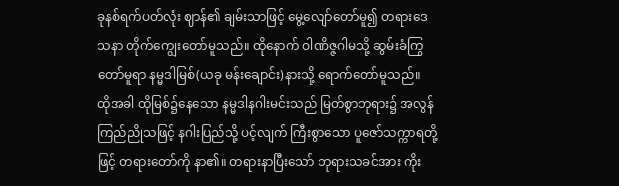ခုနစ်ရက်ပတ်လုံး ဈာန်၏ ချမ်းသာဖြင့် မွေ့လျော်တော်မူ၍ တရားဒေသနာ တိုက်ကျွေးတော်မူသည်။ ထိုနောက် ဝါဏိဇ္ဇဂါမသို့ ဆွမ်းခံကြွတော်မူရာ နမ္မဒါမြစ်(ယခု မန်းချောင်း)နားသို့ ရောက်တော်မူသည်။
ထိုအခါ ထိုမြစ်၌နေသော နမ္မဒါနဂါးမင်းသည် မြတ်စွာဘုရား၌ အလွန်ကြည်ညိုသဖြင့် နဂါးပြည်သို့ ပင့်လျက် ကြီးစွာသော ပူဇော်သက္ကာရတို့ဖြင့် တရားတော်ကို နာ၏။ တရားနာပြီးသော် ဘုရားသခင်အား ကိုး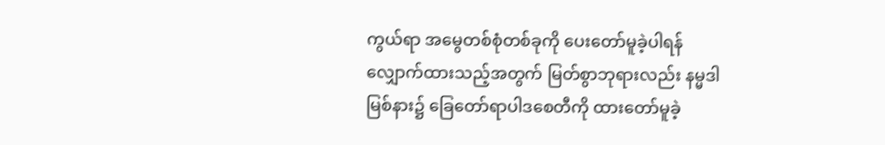ကွယ်ရာ အမွေတစ်စုံတစ်ခုကို ပေးတော်မူခဲ့ပါရန် လျှောက်ထားသည့်အတွက် မြတ်စွာဘုရားလည်း နမ္မဒါမြစ်နား၌ ခြေတော်ရာပါဒစေတီကို ထားတော်မူခဲ့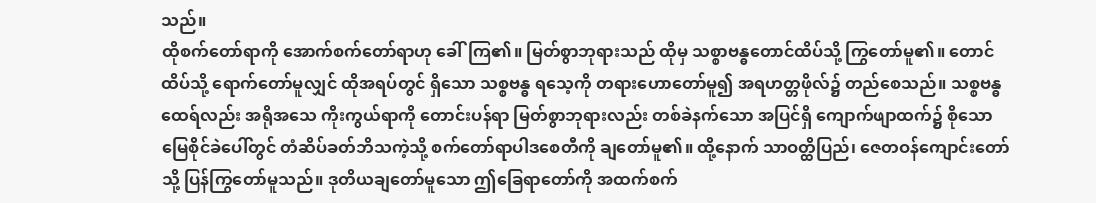သည်။
ထိုစက်တော်ရာကို အောက်စက်တော်ရာဟု ခေါ်ကြ၏။ မြတ်စွာဘုရားသည် ထိုမှ သစ္စာဗန္ဓတောင်ထိပ်သို့ ကြွတော်မူ၏။ တောင်ထိပ်သို့ ရောက်တော်မူလျှင် ထိုအရပ်တွင် ရှိသော သစ္စဗန္ဓ ရသေ့ကို တရားဟောတော်မူ၍ အရဟတ္တဖိုလ်၌ တည်စေသည်။ သစ္စဗန္ဓထေရ်လည်း အရိုအသေ ကိုးကွယ်ရာကို တောင်းပန်ရာ မြတ်စွာဘုရားလည်း တစ်ခဲနက်သော အပြင်ရှိ ကျောက်ဖျာထက်၌ စိုသော မြေစိုင်ခဲပေါ်တွင် တံဆိပ်ခတ်ဘိသကဲ့သို့ စက်တော်ရာပါဒစေတီကို ချတော်မူ၏။ ထို့နောက် သာဝတ္ထိပြည်၊ ဇေတဝန်ကျောင်းတော်သို့ ပြန်ကြွတော်မူသည်။ ဒုတိယချတော်မူသော ဤခြေရာတော်ကို အထက်စက်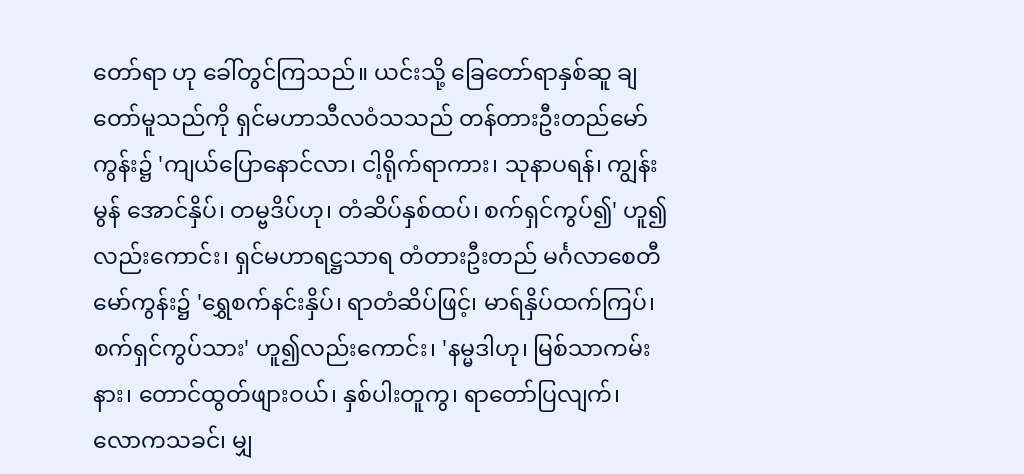တော်ရာ ဟု ခေါ်တွင်ကြသည်။ ယင်းသို့ ခြေတော်ရာနှစ်ဆူ ချတော်မူသည်ကို ရှင်မဟာသီလဝံသသည် တန်တားဦးတည်မော်ကွန်း၌ 'ကျယ်ပြောနောင်လာ၊ ငါ့ရိုက်ရာကား၊ သုနာပရန်၊ ကျွန်းမွန် အောင်နှိပ်၊ တမ္ဗဒိပ်ဟု၊ တံဆိပ်နှစ်ထပ်၊ စက်ရှင်ကွပ်၍' ဟူ၍လည်းကောင်း၊ ရှင်မဟာရဋ္ဌသာရ တံတားဦးတည် မင်္ဂလာစေတီမော်ကွန်း၌ 'ရွှေစက်နင်းနှိပ်၊ ရာတံဆိပ်ဖြင့်၊ မာရ်နှိပ်ထက်ကြပ်၊ စက်ရှင်ကွပ်သား' ဟူ၍လည်းကောင်း၊ 'နမ္မဒါဟု၊ မြစ်သာကမ်းနား၊ တောင်ထွတ်ဖျားဝယ်၊ နှစ်ပါးတူကွ၊ ရာတော်ပြလျက်၊ လောကသခင်၊ မျှ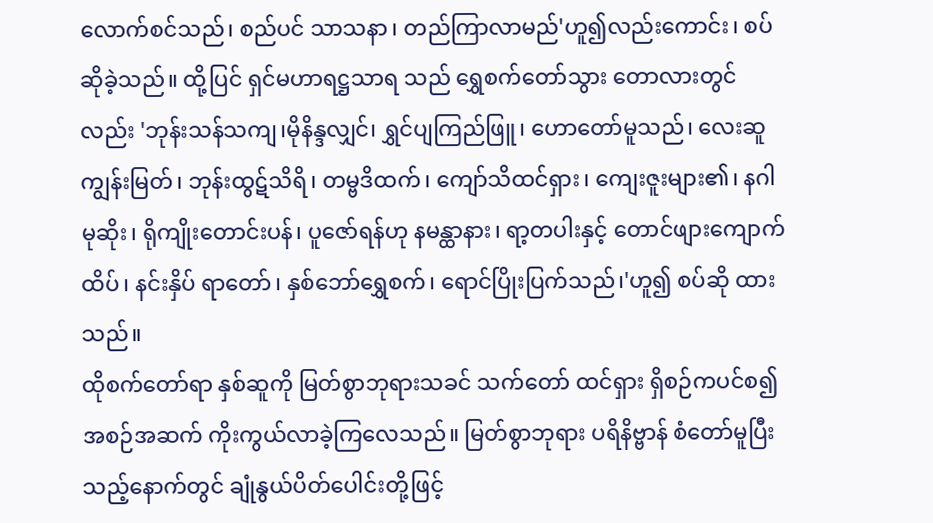လောက်စင်သည်၊ စည်ပင် သာသနာ၊ တည်ကြာလာမည်'ဟူ၍လည်းကောင်း၊ စပ်ဆိုခဲ့သည်။ ထို့ပြင် ရှင်မဟာရဋ္ဌသာရ သည် ရွှေစက်တော်သွား တောလားတွင်လည်း 'ဘုန်းသန်သကျ၊မိုနိန္ဒလျှင်၊ ရွှင်ပျကြည်ဖြူ၊ ဟောတော်မူသည်၊ လေးဆူ ကျွန်းမြတ်၊ ဘုန်းထွဋ်သိရိ၊ တမ္ဗဒိထက်၊ ကျော်သိထင်ရှား၊ ကျေးဇူးများ၏၊ နဂါမုဆိုး၊ ရိုကျိုးတောင်းပန်၊ ပူဇော်ရန်ဟု နမန္ထာနား၊ ရာ့တပါးနှင့် တောင်ဖျားကျောက်ထိပ်၊ နင်းနှိပ် ရာတော်၊ နှစ်ဘော်ရွှေစက်၊ ရောင်ပြိုးပြက်သည်၊'ဟူ၍ စပ်ဆို ထားသည်။
ထိုစက်တော်ရာ နှစ်ဆူကို မြတ်စွာဘုရားသခင် သက်တော် ထင်ရှား ရှိစဉ်ကပင်စ၍ အစဉ်အဆက် ကိုးကွယ်လာခဲ့ကြလေသည်။ မြတ်စွာဘုရား ပရိနိဗ္ဗာန် စံတော်မူပြီးသည့်နောက်တွင် ချုံနွယ်ပိတ်ပေါင်းတို့ဖြင့်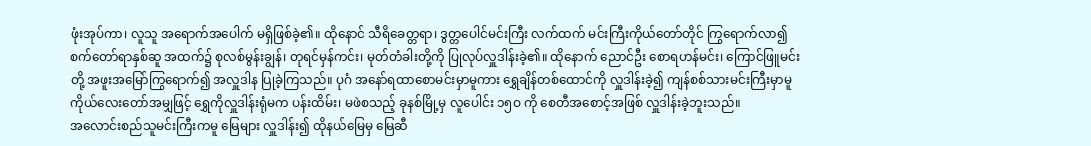ဖုံးအုပ်ကာ၊ လူသူ အရောက်အပေါက် မရှိဖြစ်ခဲ့၏။ ထိုနောင် သီရိခေတ္တရာ၊ ဒွတ္တပေါင်မင်းကြီး လက်ထက် မင်းကြီးကိုယ်တော်တိုင် ကြွရောက်လာ၍ စက်တော်ရာနှစ်ဆူ အထက်၌ စုလစ်မွန်းချွန်၊ တုရင်မှန်ကင်း၊ မုတ်တံခါးတို့ကို ပြုလုပ်လှူဒါန်းခဲ့၏။ ထိုနောက် ညောင်ဦး စောရဟန်မင်း၊ ကြောင်ဖြူမင်းတို့ အဖူးအမြော်ကြွရောက်၍ အလှူဒါန ပြုခဲ့ကြသည်။ ပုဂံ အနော်ရထာစောမင်းမှာမူကား ရွှေချိန်တစ်ထောင်ကို လှူဒါန်းခဲ့၍ ကျန်စစ်သားမင်းကြီးမှာမူ ကိုယ်လေးတော်အမျှဖြင့် ရွှေကိုလှူဒါန်းရုံမက ပန်းထိမ်း၊ မဖဲစသည့် ခုနစ်မြို့မှ လူပေါင်း ၁၅ဝ ကို စေတီအစောင့်အဖြစ် လှူဒါန်းခဲ့ဘူးသည်။
အလောင်းစည်သူမင်းကြီးကမူ မြေများ လှူဒါန်း၍ ထိုနယ်မြေမှ မြေဆီ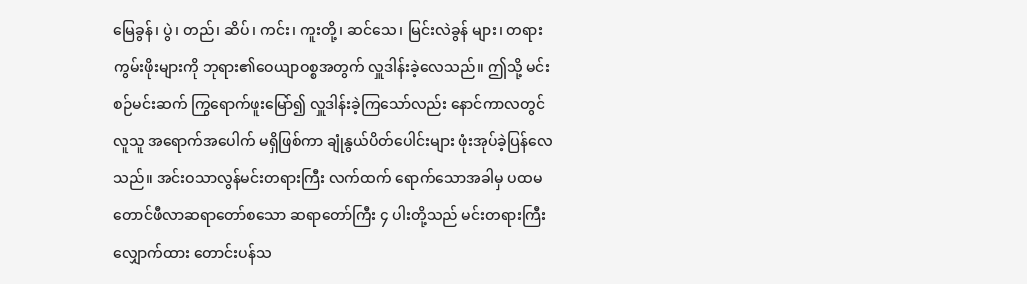မြေခွန်၊ ပွဲ၊ တည်၊ ဆိပ်၊ ကင်း၊ ကူးတို့၊ ဆင်သေ၊ မြင်းလဲခွန် များ၊ တရားကွမ်းဖိုးများကို ဘုရား၏ဝေယျာဝစ္စအတွက် လှူဒါန်းခဲ့လေသည်။ ဤသို့ မင်းစဉ်မင်းဆက် ကြွရောက်ဖူးမြော်၍ လှူဒါန်းခဲ့ကြသော်လည်း နောင်ကာလတွင် လူသူ အရောက်အပေါက် မရှိဖြစ်ကာ ချုံနွယ်ပိတ်ပေါင်းများ ဖုံးအုပ်ခဲ့ပြန်လေသည်။ အင်းဝသာလွန်မင်းတရားကြီး လက်ထက် ရောက်သောအခါမှ ပထမတောင်ဖီလာဆရာတော်စသော ဆရာတော်ကြီး ၄ ပါးတို့သည် မင်းတရားကြီး လျှောက်ထား တောင်းပန်သ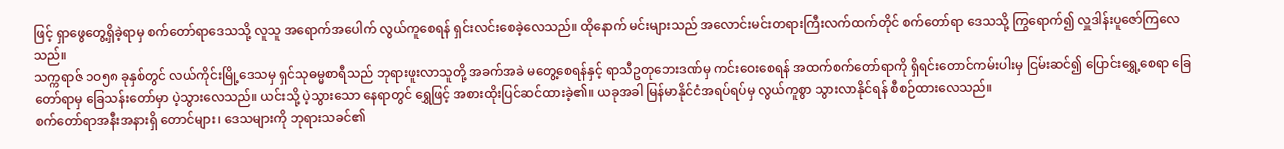ဖြင့် ရှာဖွေတွေ့ရှိခဲ့ရာမှ စက်တော်ရာဒေသသို့ လူသူ အရောက်အပေါက် လွယ်ကူစေရန် ရှင်းလင်းစေခဲ့လေသည်။ ထိုနောက် မင်းများသည် အလောင်းမင်းတရားကြီးလက်ထက်တိုင် စက်တော်ရာ ဒေသသို့ ကြွရောက်၍ လှူဒါန်းပူဇော်ကြလေသည်။
သက္ကရာဇ် ၁ဝ၅၈ ခုနှစ်တွင် လယ်ကိုင်းမြို့ဒေသမှ ရှင်သုဓမ္မစာရီသည် ဘုရားဖူးလာသူတို့ အခက်အခဲ မတွေ့စေရန်နှင့် ရာသီဥတုဘေးဒဏ်မှ ကင်းဝေးစေရန် အထက်စက်တော်ရာကို ရှိရင်းတောင်ကမ်းပါးမှ ငြမ်းဆင်၍ ပြောင်းရွှေ့စေရာ ခြေတော်ရာမှ ခြေသန်းတော်မှာ ပဲ့သွားလေသည်။ ယင်းသို့ ပဲ့သွားသော နေရာတွင် ရွှေဖြင့် အစားထိုးပြင်ဆင်ထားခဲ့၏။ ယခုအခါ မြန်မာနိုင်ငံအရပ်ရပ်မှ လွယ်ကူစွာ သွားလာနိုင်ရန် စီစဉ်ထားလေသည်။
စက်တော်ရာအနီးအနားရှိ တောင်များ၊ ဒေသများကို ဘုရားသခင်၏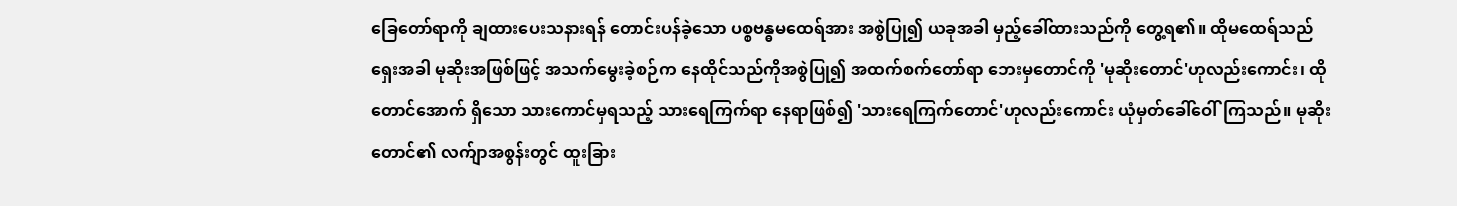ခြေတော်ရာကို ချထားပေးသနားရန် တောင်းပန်ခဲ့သော ပစ္စဗန္ဓမထေရ်အား အစွဲပြု၍ ယခုအခါ မှည့်ခေါ်ထားသည်ကို တွေ့ရ၏။ ထိုမထေရ်သည် ရှေးအခါ မုဆိုးအဖြစ်ဖြင့် အသက်မွေးခဲ့စဉ်က နေထိုင်သည်ကိုအစွဲပြု၍ အထက်စက်တော်ရာ ဘေးမှတောင်ကို 'မုဆိုးတောင်'ဟုလည်းကောင်း၊ ထိုတောင်အောက် ရှိသော သားကောင်မှရသည့် သားရေကြက်ရာ နေရာဖြစ်၍ 'သားရေကြက်တောင်'ဟုလည်းကောင်း ယုံမှတ်ခေါ်ဝေါ်ကြသည်။ မုဆိုးတောင်၏ လက်ျာအစွန်းတွင် ထူးခြား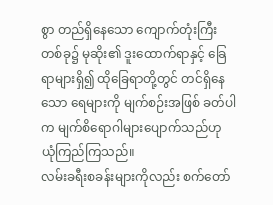စွာ တည်ရှိနေသော ကျောက်တုံးကြီးတစ်ခု၌ မုဆိုး၏ ဒူးထောက်ရာနှင့် ခြေရာများရှိ၍ ထိုခြေရာတို့တွင် တင်ရှိနေသော ရေများကို မျက်စဉ်းအဖြစ် ခတ်ပါက မျက်စိရောဂါများပျောက်သည်ဟု ယုံကြည်ကြသည်။
လမ်းခရီးစခန်းများကိုလည်း စက်တော်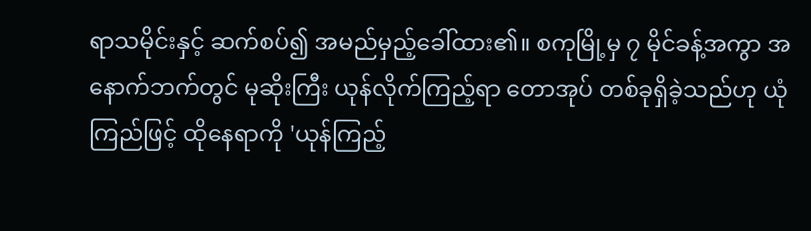ရာသမိုင်းနှင့် ဆက်စပ်၍ အမည်မှည့်ခေါ်ထား၏။ စကုမြို့မှ ၇ မိုင်ခန့်အကွာ အနောက်ဘက်တွင် မုဆိုးကြီး ယုန်လိုက်ကြည့်ရာ တောအုပ် တစ်ခုရှိခဲ့သည်ဟု ယုံကြည်ဖြင့် ထိုနေရာကို 'ယုန်ကြည့်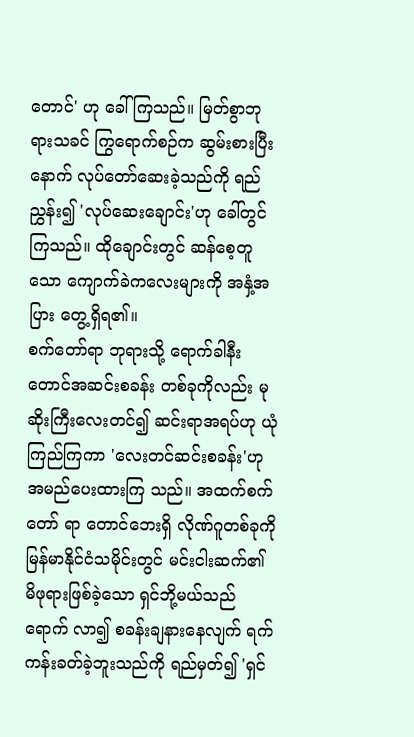တောင်' ဟု ခေါ်ကြသည်။ မြတ်စွာဘုရားသခင် ကြွရောက်စဉ်က ဆွမ်းစားပြီးနောက် လုပ်တော်ဆေးခဲ့သည်ကို ရည်ညွှန်း၍ 'လုပ်ဆေးချောင်း'ဟု ခေါ်တွင်ကြသည်။ ထိုချောင်းတွင် ဆန်စေ့တူသော ကျောက်ခဲကလေးများကို အနှံ့အပြား တွေ့ရှိရ၏။
စက်တော်ရာ ဘုရားသို့ ရောက်ခါနီး တောင်အဆင်းစခန်း တစ်ခုကိုလည်း မုဆိုးကြီးလေးတင်၍ ဆင်းရာအရပ်ဟု ယုံကြည်ကြကာ 'လေးတင်ဆင်းစခန်း'ဟု အမည်ပေးထားကြ သည်။ အထက်စက်တော် ရာ တောင်ဘေးရှိ လိုဏ်ဂူတစ်ခုကို မြန်မာနိုင်ငံသမိုင်းတွင် မင်းငါးဆက်၏ မိဖုရားဖြစ်ခဲ့သော ရှင်ဘို့မယ်သည် ရောက် လာ၍ စခန်းချနားနေလျက် ရက်ကန်းခတ်ခဲ့ဘူးသည်ကို ရည်မှတ်၍ 'ရှင်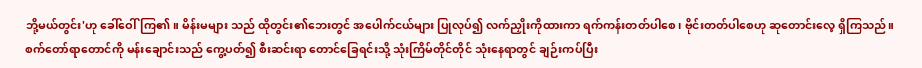ဘို့မယ်တွင်း'ဟု ခေါ်ဝေါ်ကြ၏။ မိန်းမများ သည် ထိုတွင်း၏ဘေးတွင် အပေါက်ငယ်များ ပြုလုပ်၍ လက်ညှိုးကိုထားကာ ရက်ကန်းတတ်ပါစေ၊ ဗိုင်းတတ်ပါစေဟု ဆုတောင်းလေ့ ရှိကြသည်။
စက်တော်ရာတောင်ကို မန်းချောင်းသည် ကွေ့ပတ်၍ စီးဆင်းရာ တောင်ခြေရင်းသို့ သုံးကြိမ်တိုင်တိုင် သုံးနေရာတွင် ချဉ်းကပ်ပြီး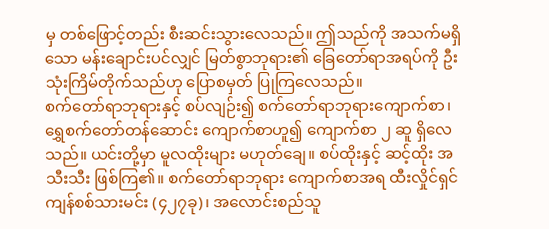မှ တစ်ဖြောင့်တည်း စီးဆင်းသွားလေသည်။ ဤသည်ကို အသက်မရှိသော မန်းချောင်းပင်လျှင် မြတ်စွာဘုရား၏ ခြေတော်ရာအရပ်ကို ဦးသုံးကြိမ်တိုက်သည်ဟု ပြောစမှတ် ပြုကြလေသည်။
စက်တော်ရာဘုရားနှင့် စပ်လျဉ်း၍ စက်တော်ရာဘုရားကျောက်စာ၊ ရွှေစက်တော်တန်ဆောင်း ကျောက်စာဟူ၍ ကျောက်စာ ၂ ဆူ ရှိလေသည်။ ယင်းတို့မှာ မူလထိုးများ မဟုတ်ချေ။ စပ်ထိုးနှင့် ဆင့်ထိုး အသီးသီး ဖြစ်ကြ၏။ စက်တော်ရာဘုရား ကျောက်စာအရ ထီးလှိုင်ရှင် ကျန်စစ်သားမင်း (၄၂၇ခု)၊ အလောင်းစည်သူ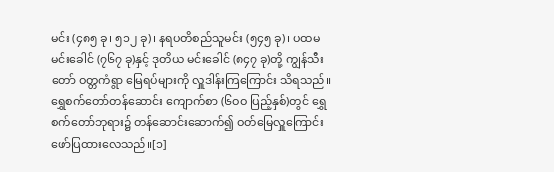မင်း (၄၈၅ ခု၊ ၅၁၂ ခု)၊ နရပတိစည်သူမင်း (၅၄၅ ခု)၊ ပထမမင်းခေါင် (၇၆၇ ခု)နှင့် ဒုတိယ မင်းခေါင် (၈၄၇ ခု)တို့ ကျွန်သီးတော် ဝတ္တကံရွာ မြေရပ်များကို လှူဒါန်းကြကြောင်း သိရသည်။ ရွှေစက်တော်တန်ဆောင်း ကျောက်စာ (၆ဝဝ ပြည့်နှစ်)တွင် ရွှေစက်တော်ဘုရား၌ တန်ဆောင်းဆောက်၍ ဝတ်မြေလှူကြောင်း ဖော်ပြထားလေသည်။[၁]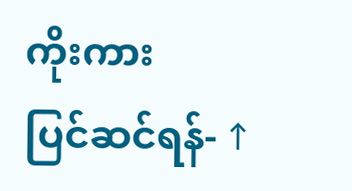ကိုးကား
ပြင်ဆင်ရန်- ↑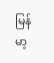မြန်မာ့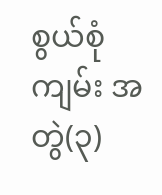စွယ်စုံကျမ်း အတွဲ(၃)